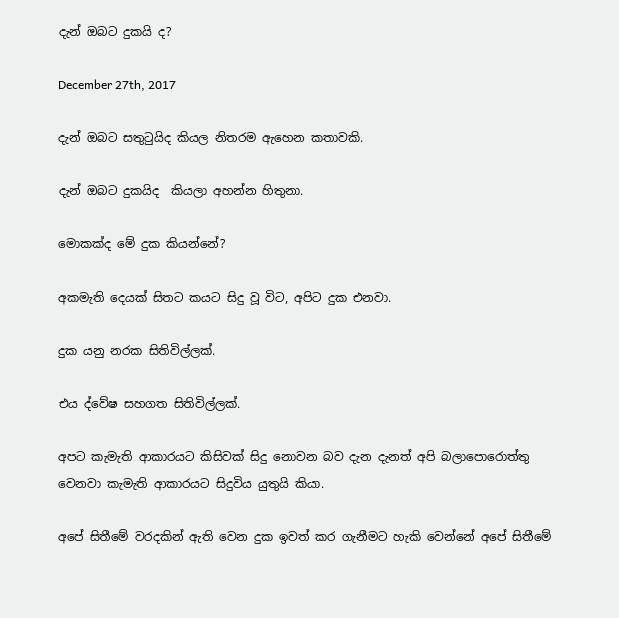දැන් ඔබට දුකයි ද?

December 27th, 2017

දැන් ඔබට සතුටුයිද කියල නිතරම ඇහෙන කතාවකි.

දැන් ඔබට දුකයිද  කියලා අහන්න හිතුනා.

මොකක්ද මේ දුක කියන්නේ?

අකමැති දෙයක් සිතට කයට සිදු වූ විට, අපිට දුක එනවා.

දුක යනු නරක සිතිවිල්ලක්.

එය ද්වේෂ සහගත සිතිවිල්ලක්.

අපට කැමැති ආකාරයට කිසිවක් සිදු නොවන බව දැන දැනත් අපි බලාපොරොත්තු වෙනවා කැමැති ආකාරයට සිදුවිය යුතුයි කියා.

අපේ සිතීමේ වරදකින් ඇති වෙන දුක ඉවත් කර ගැනීමට හැකි වෙන්නේ අපේ සිතීමේ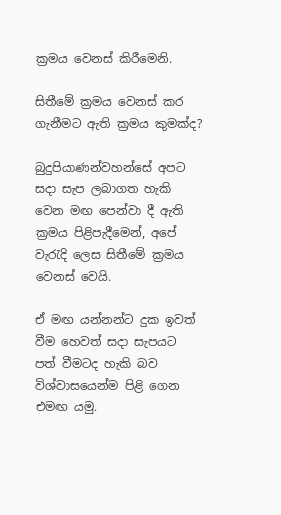ක්‍රමය වෙනස් කිරීමෙනි.

සිතීමේ ක්‍රමය වෙනස් කර ගැනීමට ඇති ක්‍රමය කුමක්ද?

බුදුපියාණන්වහන්සේ අපට සදා සැප ලබාගත හැකි වෙන මඟ පෙන්වා දී ඇති ක්‍රමය පිළිපැදීමෙන්, අපේ වැරැදි ලෙස සිතීමේ ක්‍රමය වෙනස් වෙයි.

ඒ මඟ යන්නන්ට දුක ඉවත් වීම හෙවත් සදා සැපයට පත් වීමටද හැකි බව විශ්වාසයෙන්ම පිළි ගෙන එමඟ යමු.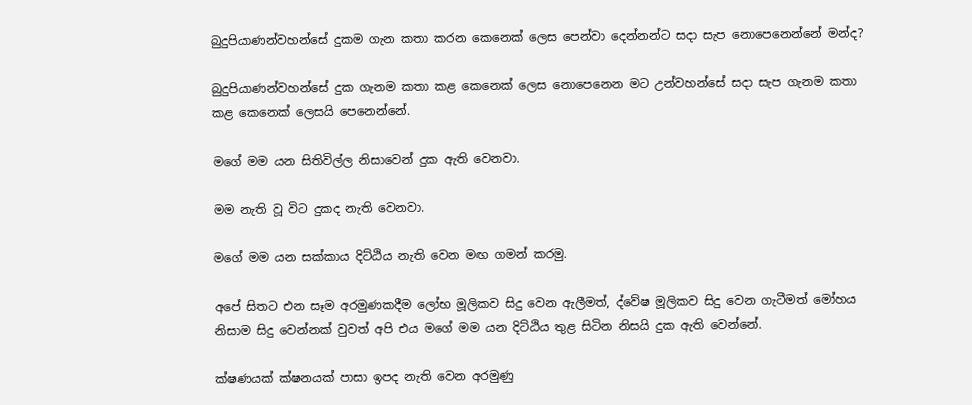බුදුපියාණන්වහන්සේ දුකම ගැන කතා කරන කෙනෙක් ලෙස පෙන්වා දෙන්නන්ට සදා සැප නොපෙනෙන්නේ මන්ද?

බුදුපියාණන්වහන්සේ දුක ගැනම කතා කළ කෙනෙක් ලෙස නොපෙනෙන මට උන්වහන්සේ සදා සැප ගැනම කතා කළ කෙනෙක් ලෙසයි පෙනෙන්නේ.

මගේ මම යන සිතිවිල්ල නිසාවෙන් දුක ඇති වෙනවා.

මම නැති වූ විට දුකද නැති වෙනවා.

මගේ මම යන සක්කාය දිට්ඨිය නැති වෙන මඟ ගමන් කරමු.

අපේ සිතට එන සෑම අරමුණකදීම ලෝභ මූලිකව සිදු වෙන ඇලීමත්, ද්වේෂ මූලිකව සිදු වෙන ගැටීමත් මෝහය නිසාම සිදු වෙන්නක් වුවත් අපි එය මගේ මම යන දිට්ඨිය තුළ සිටින නිසයි දුක ඇති වෙන්නේ.

ක්ෂණයක් ක්ෂනයක් පාසා ඉපද නැති වෙන අරමුණු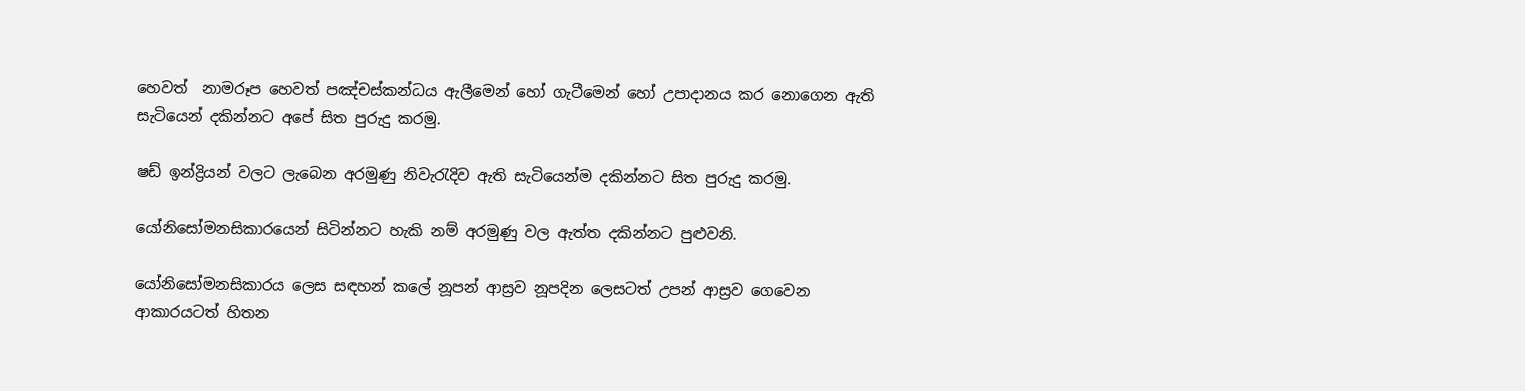හෙවත්  නාමරූප හෙවත් පඤ්චස්කන්ධය ඇලීමෙන් හෝ ගැටීමෙන් හෝ උපාදානය කර නොගෙන ඇති සැටියෙන් දකින්නට අපේ සිත පුරුදු කරමු.

ෂඩ් ඉන්ද්‍රියන් වලට ලැබෙන අරමුණු නිවැරැදිව ඇති සැටියෙන්ම දකින්නට සිත පුරුදු කරමු.

යෝනිසෝමනසිකාරයෙන් සිටින්නට හැකි නම් අරමුණු වල ඇත්ත දකින්නට පුළුවනි.

යෝනිසෝමනසිකාරය ලෙස සඳහන් කලේ නූපන් ආස්‍රව නූපදින ලෙසටත් උපන් ආස්‍රව ගෙවෙන ආකාරයටත් හිතන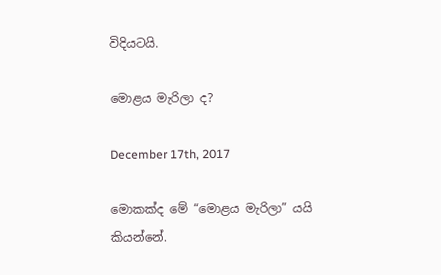විදියටයි.

මොළය මැරිලා ද?

December 17th, 2017

මොකක්ද මේ “මොළය මැරිලා” යයි කියන්නේ.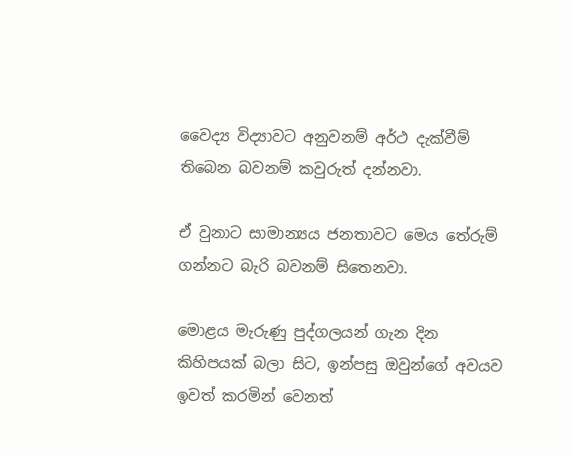වෛද්‍ය විද්‍යාවට අනුවනම් අර්ථ දැක්වීම් තිබෙන බවනම් කවුරුත් දන්නවා.

ඒ වුනාට සාමාන්‍යය ජනතාවට මෙය තේරුම් ගන්නට බැරි බවනම් සිතෙනවා.

මොළය මැරුණු පුද්ගලයන් ගැන දින කිහිපයක් බලා සිට, ඉන්පසු ඔවුන්ගේ අවයව ඉවත් කරමින් වෙනත්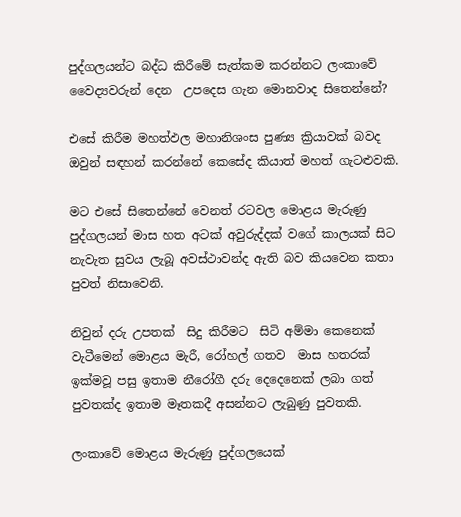පුද්ගලයන්ට බද්ධ කිරීමේ සැත්කම කරන්නට ලංකාවේ වෛද්‍යවරුන් දෙන  උපදෙස ගැන මොනවාද සිතෙන්නේ?

එසේ කිරීම මහත්ඵල මහානිශංස පුණ්‍ය ක්‍රියාවක් බවද ඔවුන් සඳහන් කරන්නේ කෙසේද කියාත් මහත් ගැටළුවකි.

මට එසේ සිතෙන්නේ වෙනත් රටවල මොළය මැරුණු පුද්ගලයන් මාස හත අටක් අවුරුද්දක් වගේ කාලයක් සිට නැවැත සුවය ලැබූ අවස්ථාවන්ද ඇති බව කියවෙන කතා පුවත් නිසාවෙනි.

නිවුන් දරු උපතක්  සිදු කිරීමට  සිටි අම්මා කෙනෙක් වැටීමෙන් මොළය මැරී, රෝහල් ගතව  මාස හතරක් ඉක්මවූ පසු ඉතාම නීරෝගී දරු දෙදෙනෙක් ලබා ගත් පුවතක්ද ඉතාම මෑතකදී අසන්නට ලැබුණු පුවතකි.

ලංකාවේ මොළය මැරුණු පුද්ගලයෙක්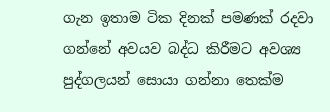ගැන ඉතාම ටික දිනක් පමණක් රදවා ගන්නේ අවයව බද්ධ කිරීමට අවශ්‍ය පුද්ගලයන් සොයා ගන්නා තෙක්ම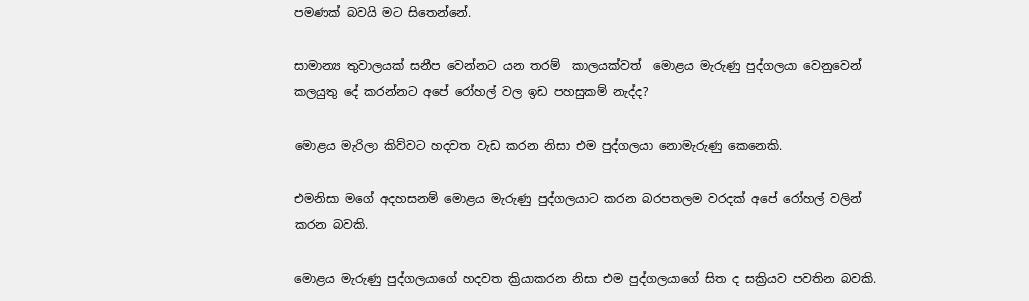පමණක් බවයි මට සිතෙන්නේ.

සාමාන්‍ය තුවාලයක් සනීප වෙන්නට යන තරම්  කාලයක්වත්  මොළය මැරුණු පුද්ගලයා වෙනුවෙන් කලයුතු දේ කරන්නට අපේ රෝහල් වල ඉඩ පහසුකම් නැද්ද?

මොළය මැරිලා කිව්වට හදවත වැඩ කරන නිසා එම පුද්ගලයා නොමැරුණු කෙනෙකි.

එමනිසා මගේ අදහසනම් මොළය මැරුණු පුද්ගලයාට කරන බරපතලම වරදක් අපේ රෝහල් වලින් කරන බවකි.

මොළය මැරුණු පුද්ගලයාගේ හදවත ක්‍රියාකරන නිසා එම පුද්ගලයාගේ සිත ද සක්‍රියව පවතින බවකි.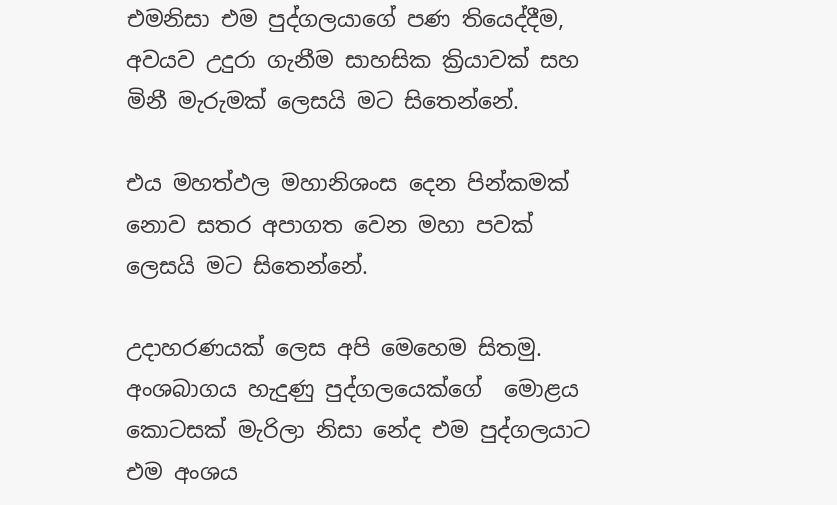එමනිසා එම පුද්ගලයාගේ පණ තියෙද්දීම, අවයව උදුරා ගැනීම සාහසික ක්‍රියාවක් සහ මිනී මැරුමක් ලෙසයි මට සිතෙන්නේ.

එය මහත්ඵල මහානිශංස දෙන පින්කමක් නොව සතර අපාගත වෙන මහා පවක් ලෙසයි මට සිතෙන්නේ.

උදාහරණයක් ලෙස අපි මෙහෙම සිතමු. අංශබාගය හැදුණු පුද්ගලයෙක්ගේ  මොළය කොටසක් මැරිලා නිසා නේද එම පුද්ගලයාට එම අංශය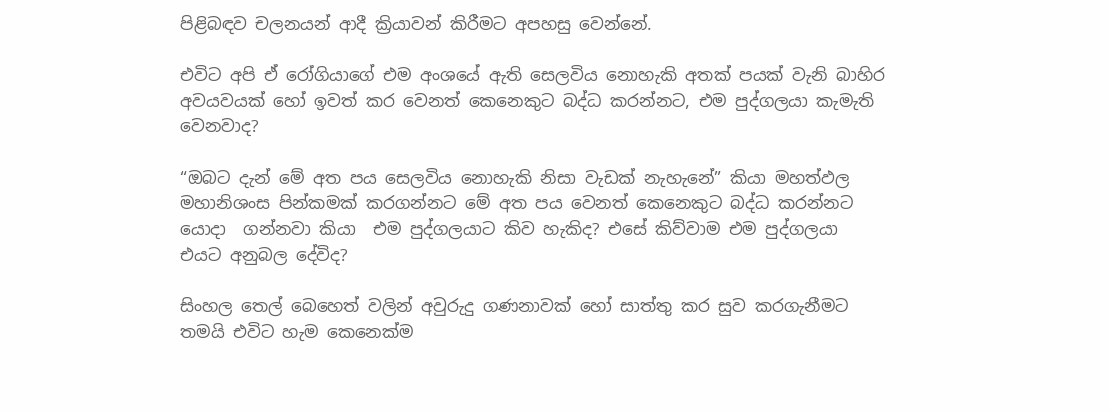පිළිබඳව චලනයන් ආදී ක්‍රියාවන් කිරීමට අපහසු වෙන්නේ.

එවිට අපි ඒ රෝගියාගේ එම අංශයේ ඇති සෙලවිය නොහැකි අතක් පයක් වැනි බාහිර අවයවයක් හෝ ඉවත් කර වෙනත් කෙනෙකුට බද්ධ කරන්නට, එම පුද්ගලයා කැමැති වෙනවාද?

“ඔබට දැන් මේ අත පය සෙලවිය නොහැකි නිසා වැඩක් නැහැනේ” කියා මහත්ඵල මහානිශංස පින්කමක් කරගන්නට මේ අත පය වෙනත් කෙනෙකුට බද්ධ කරන්නට යොදා  ගන්නවා කියා  එම පුද්ගලයාට කිව හැකිද? එසේ කිව්වාම එම පුද්ගලයා එයට අනුබල දේවිද?

සිංහල තෙල් බෙහෙත් වලින් අවුරුදු ගණනාවක් හෝ සාත්තු කර සුව කරගැනීමට තමයි එවිට හැම කෙනෙක්ම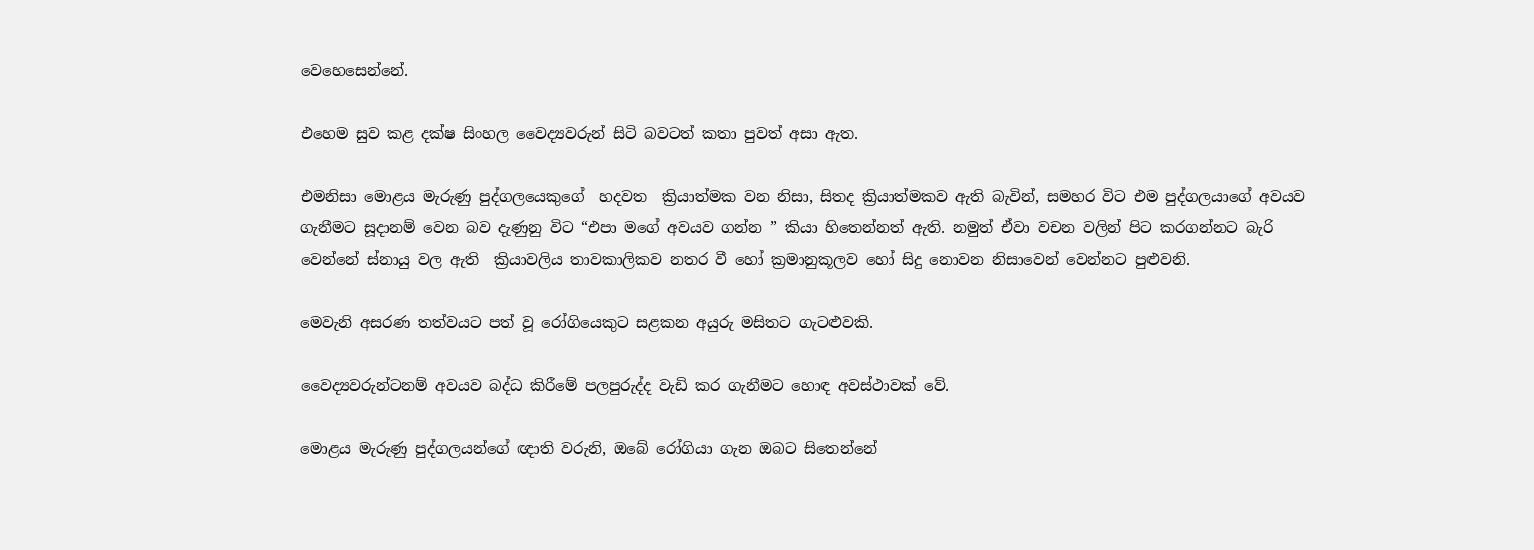වෙහෙසෙන්නේ.

එහෙම සුව කළ දක්ෂ සිංහල වෛද්‍යවරුන් සිටි බවටත් කතා පුවත් අසා ඇත.

එමනිසා මොළය මැරුණු පුද්ගලයෙකුගේ  හදවත  ක්‍රියාත්මක වන නිසා, සිතද ක්‍රියාත්මකව ඇති බැවින්, සමහර විට එම පුද්ගලයාගේ අවයව ගැනීමට සූදානම් වෙන බව දැණුනු විට “එපා මගේ අවයව ගන්න ” කියා හිතෙන්නත් ඇති. නමුත් ඒවා වචන වලින් පිට කරගන්නට බැරි වෙන්නේ ස්නායු වල ඇති  ක්‍රියාවලිය තාවකාලිකව නතර වී හෝ ක්‍රමානුකූලව හෝ සිදු නොවන නිසාවෙන් වෙන්නට පුළුවනි.

මෙවැනි අසරණ තත්වයට පත් වූ රෝගියෙකුට සළකන අයුරු මසිතට ගැටළුවකි.

වෛද්‍යවරුන්ටනම් අවයව බද්ධ කිරීමේ පලපුරුද්ද වැඩි කර ගැනීමට හොඳ අවස්ථාවක් වේ.

මොළය මැරුණු පුද්ගලයන්ගේ ඥාති වරුනි, ඔබේ රෝගියා ගැන ඔබට සිතෙන්නේ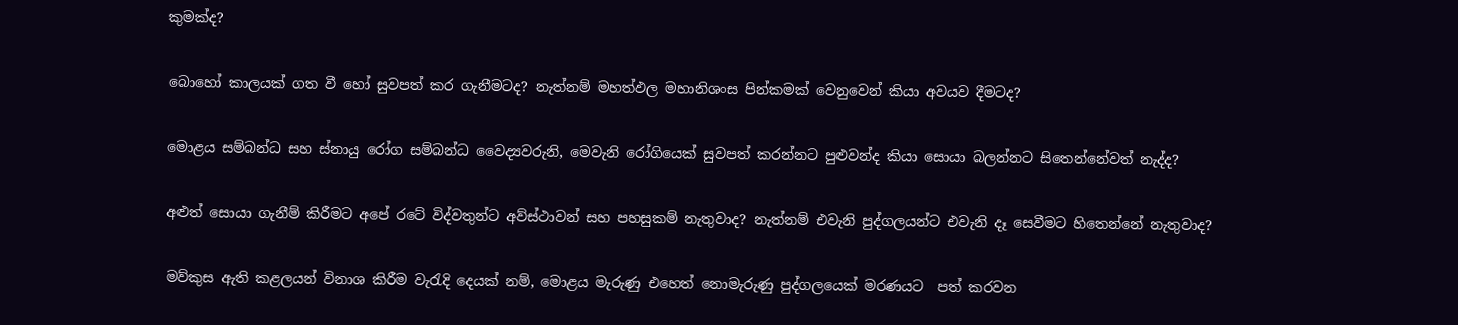කුමක්ද?

බොහෝ කාලයක් ගත වී හෝ සුවපත් කර ගැනීමටද? නැත්නම් මහත්ඵල මහානිශංස පින්කමක් වෙනුවෙන් කියා අවයව දීමටද?

මොළය සම්බන්ධ සහ ස්නායු රෝග සම්බන්ධ වෛද්‍යවරුනි, මෙවැනි රෝගියෙක් සුවපත් කරන්නට පුළුවන්ද කියා සොයා බලන්නට සිතෙන්නේවත් නැද්ද?

අළුත් සොයා ගැනීම් කිරීමට අපේ රටේ විද්වතුන්ට අව්ස්ථාවන් සහ පහසුකම් නැතුවාද? නැත්නම් එවැනි පුද්ගලයන්ට එවැනි දෑ සෙවීමට හිතෙන්නේ නැතුවාද?

මව්කුස ඇති කළලයන් විනාශ කිරීම වැරැදි දෙයක් නම්, මොළය මැරුණු එහෙත් නොමැරුණු පුද්ගලයෙක් මරණයට  පත් කරවන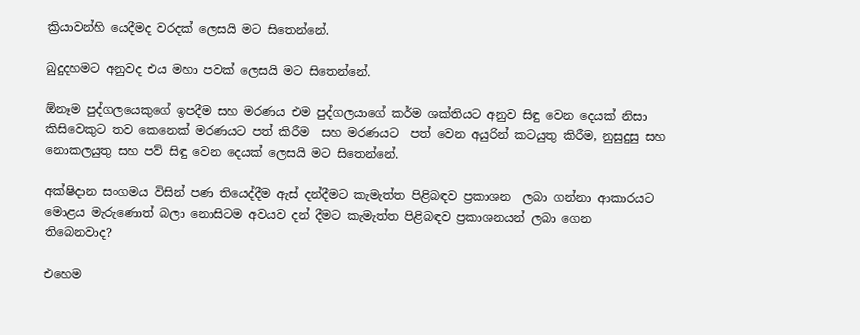ක්‍රියාවන්හි යෙදීමද වරදක් ලෙසයි මට සිතෙන්නේ.

බුදුදහමට අනුවද එය මහා පවක් ලෙසයි මට සිතෙන්නේ.

ඕනෑම පුද්ගලයෙකුගේ ඉපදීම සහ මරණය එම පුද්ගලයාගේ කර්ම ශක්තියට අනුව සිඳු වෙන දෙයක් නිසා කිසිවෙකුට තව කෙනෙක් මරණයට පත් කිරීම  සහ මරණයට  පත් වෙන අයුරින් කටයුතු කිරීම, නුසුදුසු සහ නොකලයුතු සහ පව් සිඳු වෙන දෙයක් ලෙසයි මට සිතෙන්නේ.

අක්ෂිදාන සංගමය විසින් පණ තියෙද්දීම ඇස් දන්දීමට කැමැත්ත පිළිබඳව ප්‍රකාශන  ලබා ගන්නා ආකාරයට මොළය මැරුණොත් බලා නොසිටම අවයව දන් දීමට කැමැත්ත පිළිබඳව ප්‍රකාශනයන් ලබා ගෙන තිබෙනවාද?

එහෙම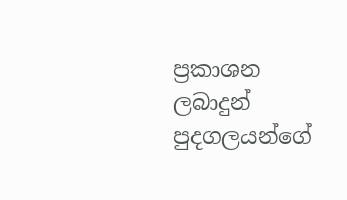ප්‍රකාශන ලබාදුන් පුදගලයන්ගේ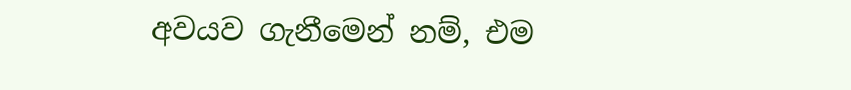අවයව ගැනීමෙන් නම්, එම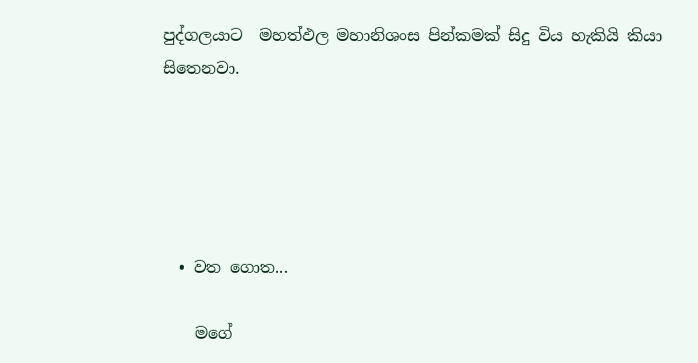පුද්ගලයාට  මහත්ඵල මහානිශංස පින්කමක් සිදු විය හැකියි කියා සිතෙනවා.





  • වත ගොත...

    මගේ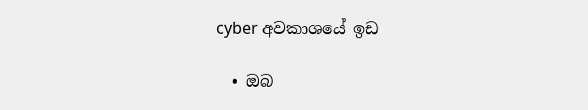cyber අවකාශයේ ඉඩ

  • ඔබ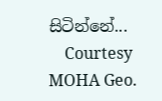සිටින්නේ...
    Courtesy MOHA Geo.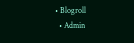• Blogroll
  • Admin